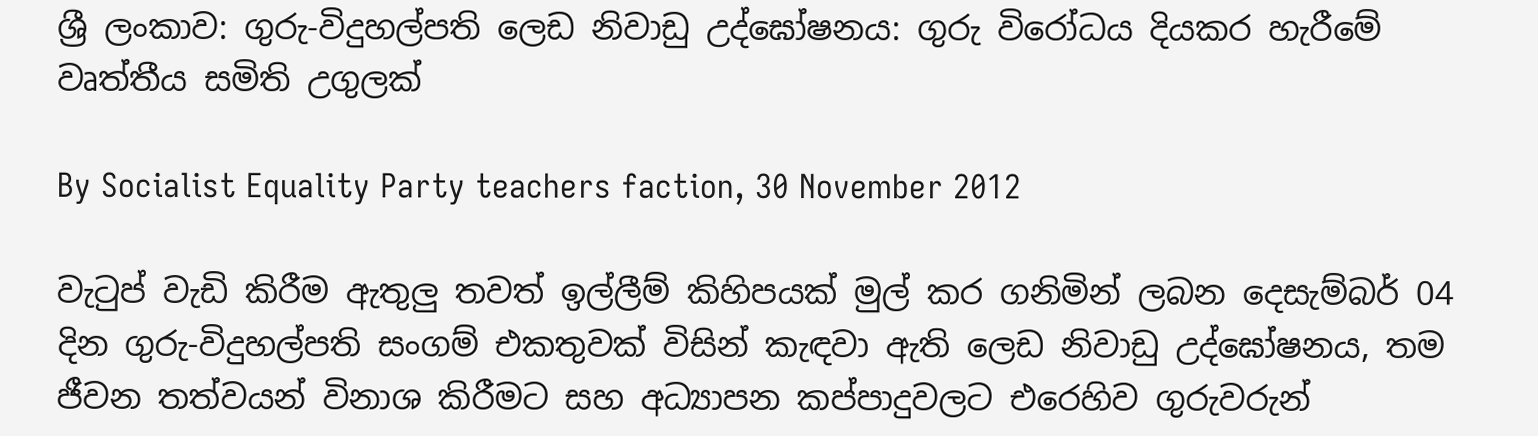ශ්‍රී ලංකාව: ගුරු-විදුහල්පති ලෙඩ නිවාඩු උද්ඝෝෂනය: ගුරු විරෝධය දියකර හැරීමේ වෘත්තීය සමිති උගුලක්

By Socialist Equality Party teachers faction, 30 November 2012

වැටුප් වැඩි කිරීම ඇතුලු තවත් ඉල්ලීම් කිහිපයක් මුල් කර ගනිමින් ලබන දෙසැම්බර් 04 දින ගුරු-විදුහල්පති සංගම් එකතුවක් විසින් කැඳවා ඇති ලෙඩ නිවාඩු උද්ඝෝෂනය, තම ජීවන තත්වයන් විනාශ කිරීමට සහ අධ්‍යාපන කප්පාදුවලට එරෙහිව ගුරුවරුන්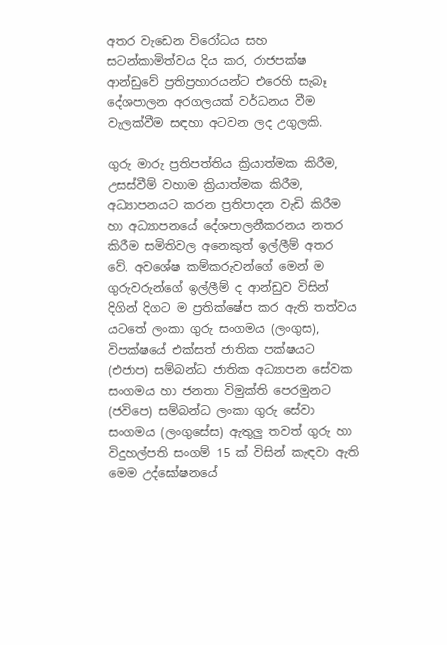අතර වැඩෙන විරෝධය සහ සටන්කාමිත්වය දිය කර, රාජපක්ෂ ආන්ඩුවේ ප්‍රතිප්‍රහාරයන්ට එරෙහි සැබෑ දේශපාලන අරගලයක් වර්ධනය වීම වැලක්වීම සඳහා අටවන ලද උගුලකි.

ගුරු මාරු ප්‍රතිපත්තිය ක්‍රියාත්මක කිරීම, උසස්වීම් වහාම ක්‍රියාත්මක කිරීම, අධ්‍යාපනයට කරන ප්‍රතිපාදන වැඩි කිරීම හා අධ්‍යාපනයේ දේශපාලනීකරනය නතර කිරීම සමිතිවල අනෙකුත් ඉල්ලීම් අතර වේ. අවශේෂ කම්කරුවන්ගේ මෙන් ම ගුරුවරුන්ගේ ඉල්ලීම් ද ආන්ඩුව විසින් දිගින් දිගට ම ප්‍රතික්ෂේප කර ඇති තත්වය යටතේ ලංකා ගුරු සංගමය (ලංගුස), විපක්ෂයේ එක්සත් ජාතික පක්ෂයට (එජාප) සම්බන්ධ ජාතික අධ්‍යාපන සේවක සංගමය හා ජනතා විමුක්ති පෙරමුනට (ජවිපෙ) සම්බන්ධ ලංකා ගුරු සේවා සංගමය (ලංගුසේස) ඇතුලු තවත් ගුරු හා විදුහල්පති සංගම් 15 ක් විසින් කැඳවා ඇති මෙම උද්ඝෝෂනයේ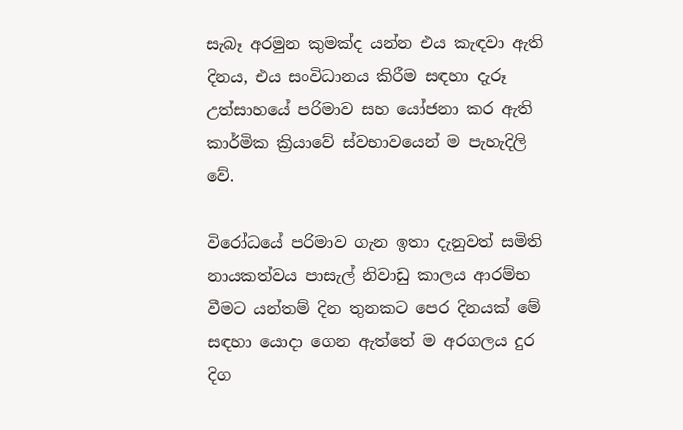සැබෑ අරමුන කුමක්ද යන්න එය කැඳවා ඇති දිනය, එය සංවිධානය කිරීම සඳහා දැරූ උත්සාහයේ පරිමාව සහ යෝජනා කර ඇති කාර්මික ක්‍රියාවේ ස්වභාවයෙන් ම පැහැදිලි වේ.

විරෝධයේ පරිමාව ගැන ඉතා දැනුවත් සමිති නායකත්වය පාසැල් නිවාඩු කාලය ආරම්භ වීමට යන්තම් දින තුනකට පෙර දිනයක් මේ සඳහා යොදා ගෙන ඇත්තේ ම අරගලය දුර දිග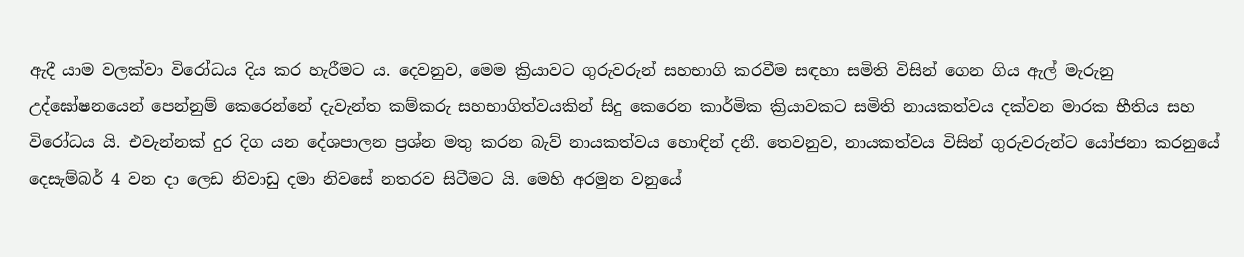ඇදී යාම වලක්වා විරෝධය දිය කර හැරීමට ය. දෙවනුව, මෙම ක්‍රියාවට ගුරුවරුන් සහභාගි කරවීම සඳහා සමිති විසින් ගෙන ගිය ඇල් මැරුනු උද්ඝෝෂනයෙන් පෙන්නුම් කෙරෙන්නේ දැවැන්ත කම්කරු සහභාගිත්වයකින් සිදු කෙරෙන කාර්මික ක්‍රියාවකට සමිති නායකත්වය දක්වන මාරක භීතිය සහ විරෝධය යි. එවැන්නක් දුර දිග යන දේශපාලන ප්‍රශ්න මතු කරන බැව් නායකත්වය හොඳින් දනී. තෙවනුව, නායකත්වය විසින් ගුරුවරුන්ට යෝජනා කරනුයේ දෙසැම්බර් 4 වන දා ලෙඩ නිවාඩු දමා නිවසේ නතරව සිටීමට යි. මෙහි අරමුන වනුයේ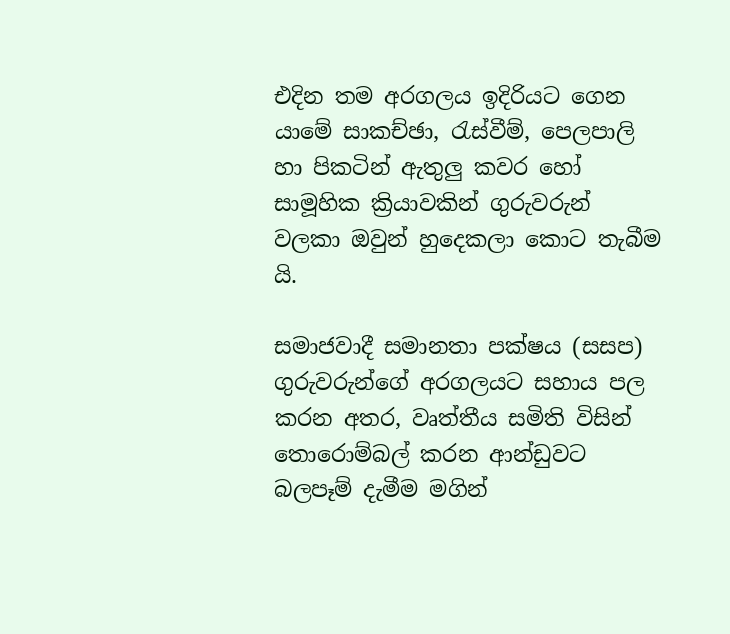එදින තම අරගලය ඉදිරියට ගෙන යාමේ සාකච්ඡා, රැස්වීම්, පෙලපාලි හා පිකටින් ඇතුලු කවර හෝ සාමූහික ක්‍රියාවකින් ගුරුවරුන් වලකා ඔවුන් හුදෙකලා කොට තැබීම යි.

සමාජවාදී සමානතා පක්ෂය (සසප) ගුරුවරුන්ගේ අරගලයට සහාය පල කරන අතර, වෘත්තීය සමිති විසින් තොරොම්බල් කරන ආන්ඩුවට බලපෑම් දැමීම මගින්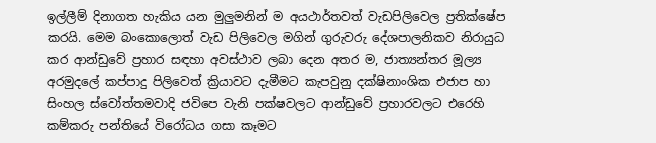ඉල්ලීම් දිනාගත හැකිය යන මුලුමනින් ම අයථාර්තවත් වැඩපිලිවෙල ප්‍රතික්ෂේප කරයි. මෙම බංකොලොත් වැඩ පිලිවෙල මගින් ගුරුවරු දේශපාලනිකව නිරායුධ කර ආන්ඩුවේ ප්‍රහාර සඳහා අවස්ථාව ලබා දෙන අතර ම, ජාත්‍යන්තර මූල්‍ය අරමුදලේ කප්පාදු පිලිවෙත් ක්‍රියාවට දැමීමට කැපවුනු දක්ෂිනාංශික එජාප හා සිංහල ස්වෝත්තමවාදි ජවිපෙ වැනි පක්ෂවලට ආන්ඩුවේ ප්‍රහාරවලට එරෙහි කම්කරු පන්තියේ විරෝධය ගසා කෑමට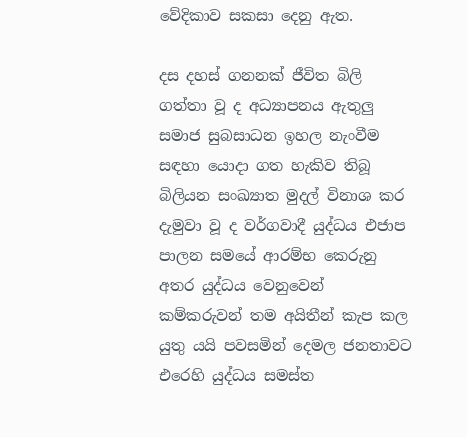වේදිකාව සකසා දෙනු ඇත.

දස දහස් ගනනක් ජීවිත බිලි ගත්තා වූ ද අධ්‍යාපනය ඇතුලු සමාජ සුබසාධන ඉහල නැංවීම සඳහා යොදා ගත හැකිව තිබූ බිලියන සංඛ්‍යාත මුදල් විනාශ කර දැමුවා වූ ද වර්ගවාදී යුද්ධය එජාප පාලන සමයේ ආරම්භ කෙරුනු අතර යුද්ධය වෙනුවෙන් කම්කරුවන් තම අයිතීන් කැප කල යුතු යයි පවසමින් දෙමල ජනතාවට එරෙහි යුද්ධය සමස්ත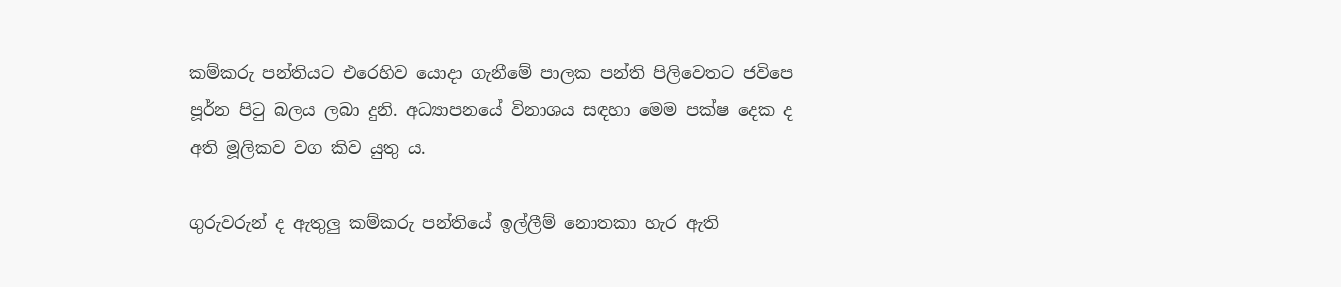කම්කරු පන්තියට එරෙහිව යොදා ගැනීමේ පාලක පන්ති පිලිවෙතට ජවිපෙ පූර්න පිටු බලය ලබා දුනි. අධ්‍යාපනයේ විනාශය සඳහා මෙම පක්ෂ දෙක ද අති මූලිකව වග කිව යුතු ය.

ගුරුවරුන් ද ඇතුලු කම්කරු පන්තියේ ඉල්ලීම් නොතකා හැර ඇති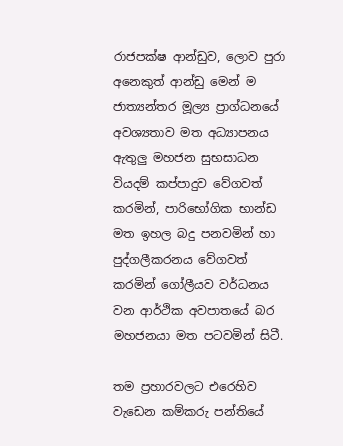රාජපක්ෂ ආන්ඩුව, ලොව පුරා අනෙකුත් ආන්ඩු මෙන් ම ජාත්‍යන්තර මූල්‍ය ප්‍රාග්ධනයේ අවශ්‍යතාව මත අධ්‍යාපනය ඇතුලු මහජන සුභසාධන වියදම් කප්පාදුව වේගවත් කරමින්, පාරිභෝගික භාන්ඩ මත ඉහල බදු පනවමින් හා පුද්ගලීකරනය වේගවත් කරමින් ගෝලීයව වර්ධනය වන ආර්ථික අවපාතයේ බර මහජනයා මත පටවමින් සිටී.

තම ප්‍රහාරවලට එරෙහිව වැඩෙන කම්කරු පන්තියේ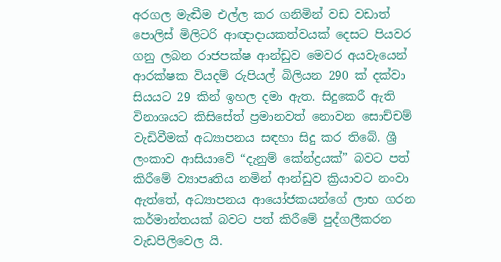අරගල මැඬීම එල්ල කර ගනිමින් වඩ වඩාත් පොලිස් මිලිටරි ආඥාදායකත්වයක් දෙසට පියවර ගනු ලබන රාජපක්ෂ ආන්ඩුව මෙවර අයවැයෙන් ආරක්ෂක වියදම් රුපියල් බිලියන 290 ක් දක්වා සියයට 29 කින් ඉහල දමා ඇත. සිදුකෙරී ඇති විනාශයට කිසිසේත් ප්‍රමානවත් නොවන සොච්චම් වැඩිවීමක් අධ්‍යාපනය සඳහා සිදු කර තිබේ. ශ්‍රී ලංකාව ආසියාවේ “දැනුම් කේන්ද්‍රයක්” බවට පත් කිරීමේ ව්‍යාපෘතිය නමින් ආන්ඩුව ක්‍රියාවට නංවා ඇත්තේ, අධ්‍යාපනය ආයෝජකයන්ගේ ලාභ ගරන කර්මාන්තයක් බවට පත් කිරීමේ පුද්ගලීකරන වැඩපිලිවෙල යි.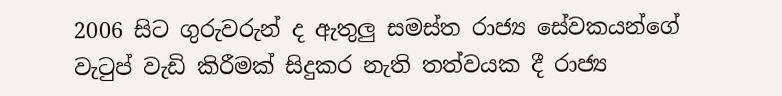2006 සිට ගුරුවරුන් ද ඇතුලු සමස්ත රාජ්‍ය සේවකයන්ගේ වැටුප් වැඩි කිරීමක් සිදුකර නැති තත්වයක දී රාජ්‍ය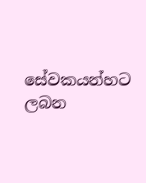සේවකයන්හට ලබන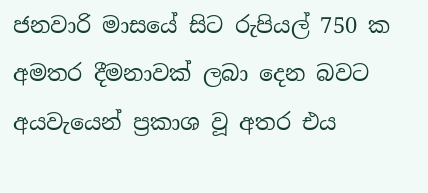ජනවාරි මාසයේ සිට රුපියල් 750 ක අමතර දීමනාවක් ලබා දෙන බවට අයවැයෙන් ප්‍රකාශ වූ අතර එය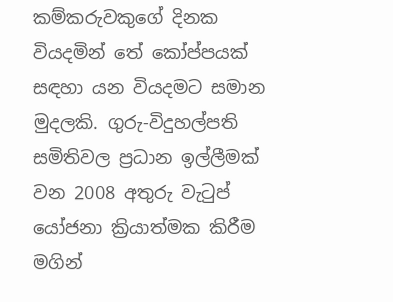කම්කරුවකුගේ දිනක වියදමින් තේ කෝප්පයක් සඳහා යන වියදමට සමාන මුදලකි. ගුරු-විදුහල්පති සමිතිවල ප්‍රධාන ඉල්ලීමක් වන 2008 අතුරු වැටුප් යෝජනා ක්‍රියාත්මක කිරීම මගින්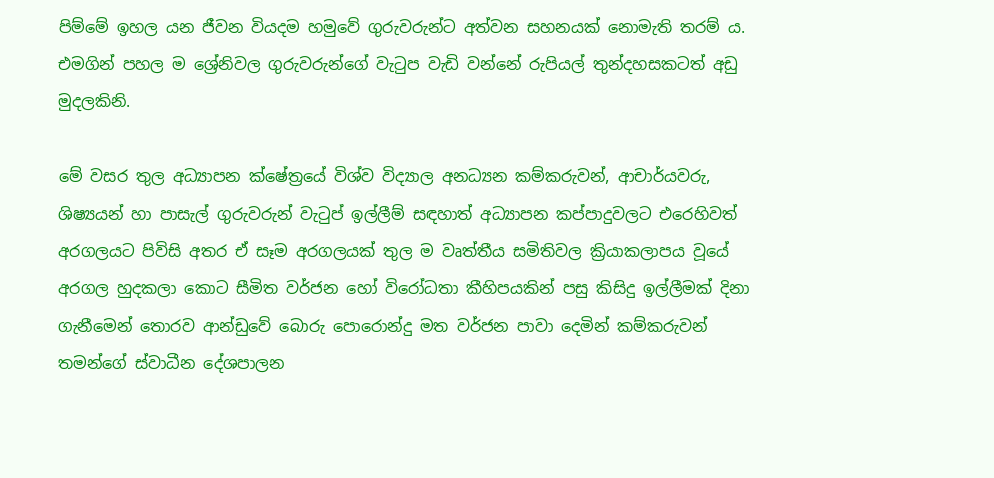පිම්මේ ඉහල යන ජීවන වියදම හමුවේ ගුරුවරුන්ට අත්වන සහනයක් නොමැති තරම් ය. එමගින් පහල ම ශ්‍රේනිවල ගුරුවරුන්ගේ වැටුප වැඩි වන්නේ රුපියල් තුන්දහසකටත් අඩු මුදලකිනි.

මේ වසර තුල අධ්‍යාපන ක්ෂේත්‍රයේ විශ්ව විද්‍යාල අනධ්‍යන කම්කරුවන්, ආචාර්යවරු, ශිෂ්‍යයන් හා පාසැල් ගුරුවරුන් වැටුප් ඉල්ලීම් සඳහාත් අධ්‍යාපන කප්පාදුවලට එරෙහිවත් අරගලයට පිවිසි අතර ඒ සෑම අරගලයක් තුල ම වෘත්තීය සමිතිවල ක්‍රියාකලාපය වූයේ අරගල හුදකලා කොට සීමිත වර්ජන හෝ විරෝධතා කීහිපයකින් පසු කිසිදු ඉල්ලීමක් දිනා ගැනීමෙන් තොරව ආන්ඩුවේ බොරු පොරොන්දු මත වර්ජන පාවා දෙමින් කම්කරුවන් තමන්ගේ ස්වාධීන දේශපාලන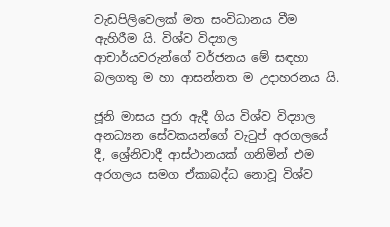වැඩපිලිවෙලක් මත සංවිධානය වීම ඇහිරීම යි. විශ්ව විද්‍යාල ආචාර්යවරුන්ගේ වර්ජනය මේ සඳහා බලගතු ම හා ආසන්නත ම උදාහරනය යි.

ජූනි මාසය පුරා ඇදී ගිය විශ්ව විද්‍යාල අනධ්‍යන සේවකයන්ගේ වැටුප් අරගලයේ දී, ශ්‍රේනිවාදී ආස්ථානයක් ගනිමින් එම අරගලය සමග ඒකාබද්ධ නොවූ විශ්ව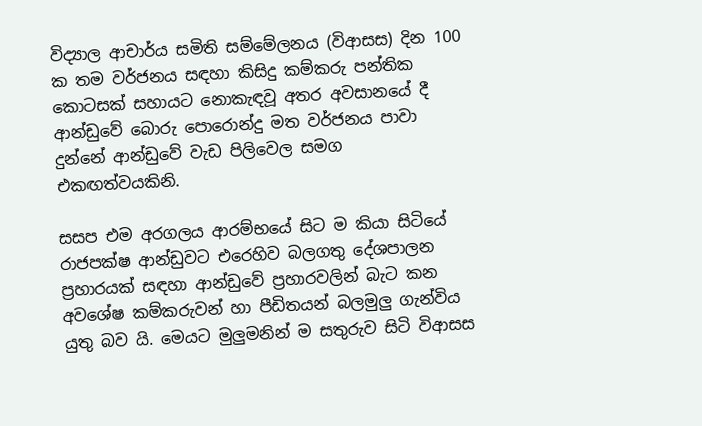විද්‍යාල ආචාර්ය සමිති සම්මේලනය (විආසස) දින 100 ක තම වර්ජනය සඳහා කිසිදු කම්කරු පන්තික කොටසක් සහායට නොකැඳවූ අතර අවසානයේ දී ආන්ඩුවේ බොරු පොරොන්දු මත වර්ජනය පාවා දුන්නේ ආන්ඩුවේ වැඩ පිලිවෙල සමග එකඟත්වයකිනි.

සසප එම අරගලය ආරම්භයේ සිට ම කියා සිටියේ රාජපක්ෂ ආන්ඩුවට එරෙහිව බලගතු දේශපාලන ප්‍රහාරයක් සඳහා ආන්ඩුවේ ප්‍රහාරවලින් බැට කන අවශේෂ කම්කරුවන් හා පීඩිතයන් බලමුලු ගැන්විය යුතු බව යි. මෙයට මුලුමනින් ම සතුරුව සිටි විආසස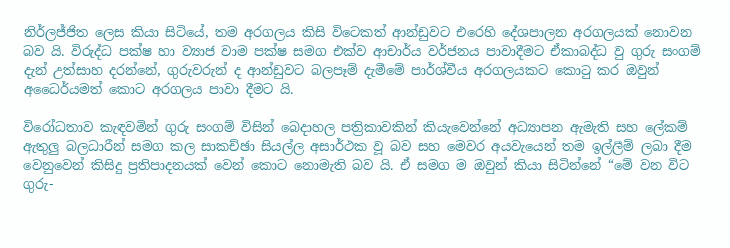නිර්ලජ්ජිත ලෙස කියා සිටියේ, තම අරගලය කිසි විටෙකත් ආන්ඩුවට එරෙහි දේශපාලන අරගලයක් නොවන බව යි. විරුද්ධ පක්ෂ හා ව්‍යාජ වාම පක්ෂ සමග එක්ව ආචාර්ය වර්ජනය පාවාදීමට ඒකාබද්ධ වු ගුරු සංගම් දැන් උත්සාහ දරන්නේ, ගුරුවරුන් ද ආන්ඩුවට බලපෑම් දැමීමේ පාර්ශ්වීය අරගලයකට කොටු කර ඔවුන් අධෛර්යමත් කොට අරගලය පාවා දීමට යි.

විරෝධතාව කැඳවමින් ගුරු සංගම් විසින් බෙදාහල පත්‍රිකාවකින් කියැවෙන්නේ අධ්‍යාපන ඇමැති සහ ලේකම් ඇතුලු බලධාරීන් සමග කල සාකච්ඡා සියල්ල අසාර්ථක වූ බව සහ මෙවර අයවැයෙන් තම ඉල්ලීම් ලබා දීම වෙනුවෙන් කිසිදු ප්‍රතිපාදනයක් වෙන් කොට නොමැති බව යි. ඒ සමග ම ඔවුන් කියා සිටින්නේ “මේ වන විට ගුරු-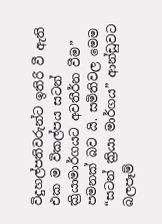විදුහල්පතිවරුන්ට ඉතිරි වී ඇති එක ම විකල්පය සටන් ක්‍රියාමාර්ගයට අවතීර්න වීම” පමනක් බව යි. සමිතිවල මෙම “සටන් ක්‍රියා මාර්ගය” ආන්ඩුවට බලපෑම්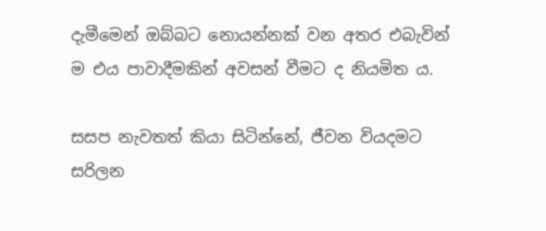දැමීමෙන් ඔබ්බට නොයන්නක් වන අතර එබැවින් ම එය පාවාදීමකින් අවසන් වීමට ද නියමිත ය.

සසප නැවතත් කියා සිටින්නේ, ජීවන වියදමට සරිලන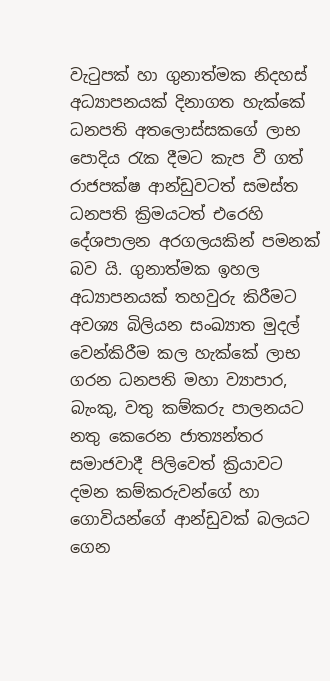වැටුපක් හා ගුනාත්මක නිදහස් අධ්‍යාපනයක් දිනාගත හැක්කේ ධනපති අතලොස්සකගේ ලාභ පොදිය රැක දීමට කැප වී ගත් රාජපක්ෂ ආන්ඩුවටත් සමස්ත ධනපති ක්‍රිමයටත් එරෙහි දේශපාලන අරගලයකින් පමනක් බව යි. ගුනාත්මක ඉහල අධ්‍යාපනයක් තහවුරු කිරීමට අවශ්‍ය බිලියන සංඛ්‍යාත මුදල් වෙන්කිරීම කල හැක්කේ ලාභ ගරන ධනපති මහා ව්‍යාපාර, බැංකු, වතු කම්කරු පාලනයට නතු කෙරෙන ජාත්‍යන්තර සමාජවාදී පිලිවෙත් ක්‍රියාවට දමන කම්කරුවන්ගේ හා ගොවියන්ගේ ආන්ඩුවක් බලයට ගෙන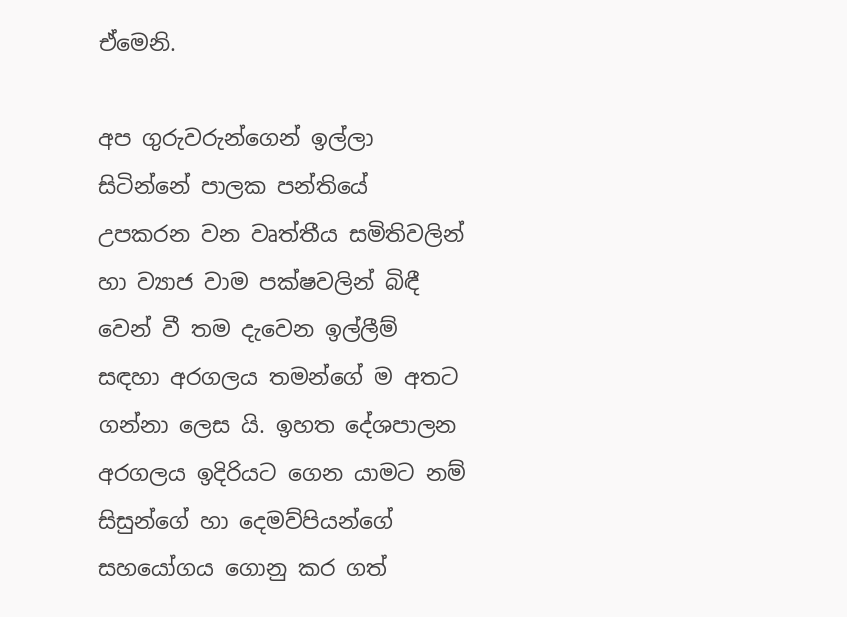ඒමෙනි.

අප ගුරුවරුන්ගෙන් ඉල්ලා සිටින්නේ පාලක පන්තියේ උපකරන වන වෘත්තීය සමිතිවලින් හා ව්‍යාජ වාම පක්ෂවලින් බිඳී වෙන් වී තම දැවෙන ඉල්ලීම් සඳහා අරගලය තමන්ගේ ම අතට ගන්නා ලෙස යි. ඉහත දේශපාලන අරගලය ඉදිරියට ගෙන යාමට නම් සිසුන්ගේ හා දෙමව්පියන්ගේ සහයෝගය ගොනු කර ගත්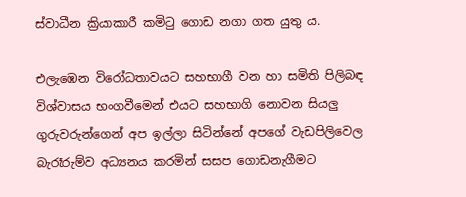ස්වාධීන ක්‍රියාකාරී කමිටු ගොඩ නගා ගත යුතු ය.

එලැඹෙන විරෝධතාවයට සහභාගී වන හා සමිති පිලිබඳ විශ්වාසය භංගවීමෙන් එයට සහභාගි නොවන සියලු ගුරුවරුන්ගෙන් අප ඉල්ලා සිටින්නේ අපගේ වැඩපිලිවෙල බැරෑරුම්ව අධ්‍යනය කරමින් සසප ගොඩනැගීමට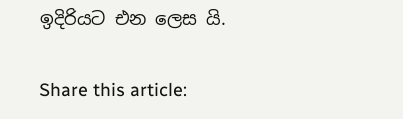ඉදිරියට එන ලෙස යි.

Share this article: